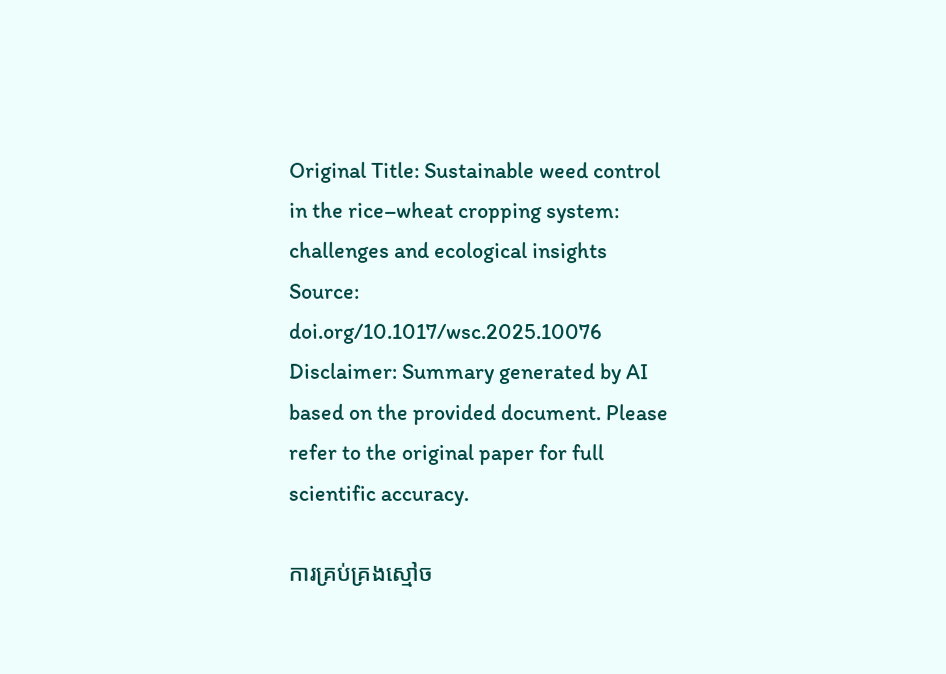Original Title: Sustainable weed control in the rice–wheat cropping system: challenges and ecological insights
Source: doi.org/10.1017/wsc.2025.10076
Disclaimer: Summary generated by AI based on the provided document. Please refer to the original paper for full scientific accuracy.

ការគ្រប់គ្រងស្មៅច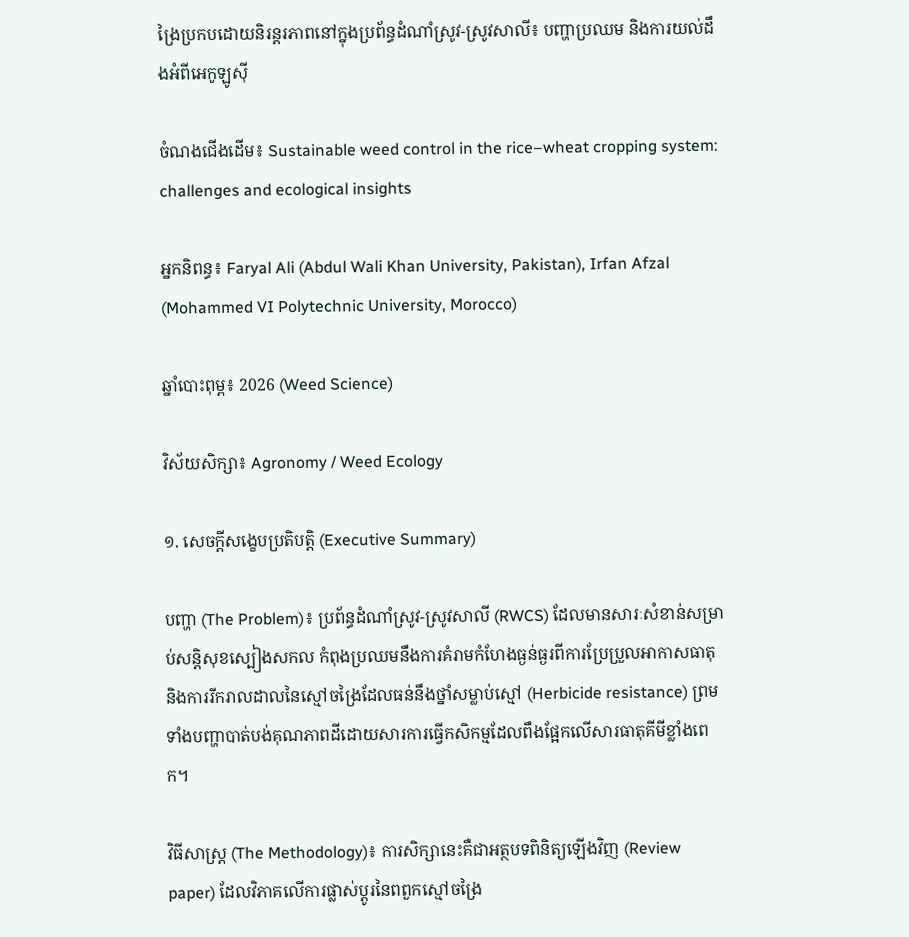ង្រៃប្រកបដោយនិរន្តរភាពនៅក្នុងប្រព័ន្ធដំណាំស្រូវ-ស្រូវសាលី៖ បញ្ហាប្រឈម និងការយល់ដឹងអំពីអេកូឡូស៊ី

ចំណងជើងដើម៖ Sustainable weed control in the rice–wheat cropping system: challenges and ecological insights

អ្នកនិពន្ធ៖ Faryal Ali (Abdul Wali Khan University, Pakistan), Irfan Afzal (Mohammed VI Polytechnic University, Morocco)

ឆ្នាំបោះពុម្ព៖ 2026 (Weed Science)

វិស័យសិក្សា៖ Agronomy / Weed Ecology

១. សេចក្តីសង្ខេបប្រតិបត្តិ (Executive Summary)

បញ្ហា (The Problem)៖ ប្រព័ន្ធដំណាំស្រូវ-ស្រូវសាលី (RWCS) ដែលមានសារៈសំខាន់សម្រាប់សន្តិសុខស្បៀងសកល កំពុងប្រឈមនឹងការគំរាមកំហែងធ្ងន់ធ្ងរពីការប្រែប្រួលអាកាសធាតុ និងការរីករាលដាលនៃស្មៅចង្រៃដែលធន់នឹងថ្នាំសម្លាប់ស្មៅ (Herbicide resistance) ព្រមទាំងបញ្ហាបាត់បង់គុណភាពដីដោយសារការធ្វើកសិកម្មដែលពឹងផ្អែកលើសារធាតុគីមីខ្លាំងពេក។

វិធីសាស្ត្រ (The Methodology)៖ ការសិក្សានេះគឺជាអត្ថបទពិនិត្យឡើងវិញ (Review paper) ដែលវិភាគលើការផ្លាស់ប្តូរនៃពពួកស្មៅចង្រៃ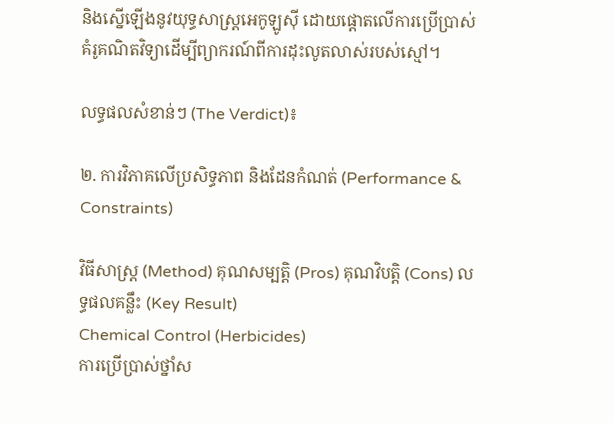និងស្នើឡើងនូវយុទ្ធសាស្ត្រអេកូឡូស៊ី ដោយផ្តោតលើការប្រើប្រាស់គំរូគណិតវិទ្យាដើម្បីព្យាករណ៍ពីការដុះលូតលាស់របស់ស្មៅ។

លទ្ធផលសំខាន់ៗ (The Verdict)៖

២. ការវិភាគលើប្រសិទ្ធភាព និងដែនកំណត់ (Performance & Constraints)

វិធីសាស្ត្រ (Method) គុណសម្បត្តិ (Pros) គុណវិបត្តិ (Cons) លទ្ធផលគន្លឹះ (Key Result)
Chemical Control (Herbicides)
ការប្រើប្រាស់ថ្នាំស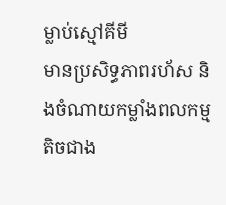ម្លាប់ស្មៅគីមី
មានប្រសិទ្ធភាពរហ័ស និងចំណាយកម្លាំងពលកម្មតិចជាង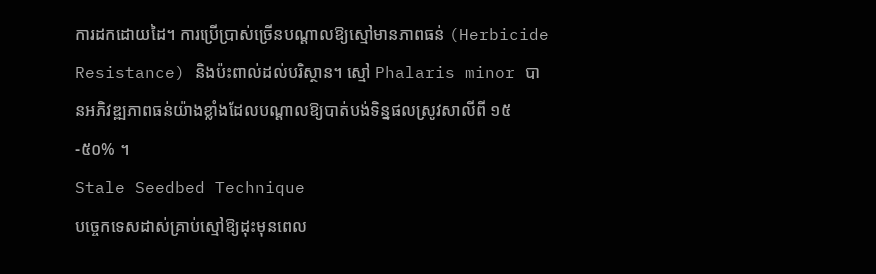ការដកដោយដៃ។ ការប្រើប្រាស់ច្រើនបណ្តាលឱ្យស្មៅមានភាពធន់ (Herbicide Resistance) និងប៉ះពាល់ដល់បរិស្ថាន។ ស្មៅ Phalaris minor បានអភិវឌ្ឍភាពធន់យ៉ាងខ្លាំងដែលបណ្តាលឱ្យបាត់បង់ទិន្នផលស្រូវសាលីពី ១៥-៥០% ។
Stale Seedbed Technique
បច្ចេកទេសដាស់គ្រាប់ស្មៅឱ្យដុះមុនពេល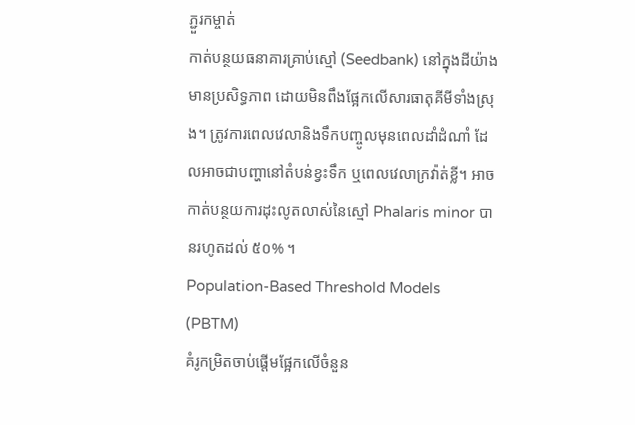ភ្ជួរកម្ចាត់
កាត់បន្ថយធនាគារគ្រាប់ស្មៅ (Seedbank) នៅក្នុងដីយ៉ាងមានប្រសិទ្ធភាព ដោយមិនពឹងផ្អែកលើសារធាតុគីមីទាំងស្រុង។ ត្រូវការពេលវេលានិងទឹកបញ្ចូលមុនពេលដាំដំណាំ ដែលអាចជាបញ្ហានៅតំបន់ខ្វះទឹក ឬពេលវេលាក្រវ៉ាត់ខ្លី។ អាចកាត់បន្ថយការដុះលូតលាស់នៃស្មៅ Phalaris minor បានរហូតដល់ ៥០% ។
Population-Based Threshold Models (PBTM)
គំរូកម្រិតចាប់ផ្តើមផ្អែកលើចំនួន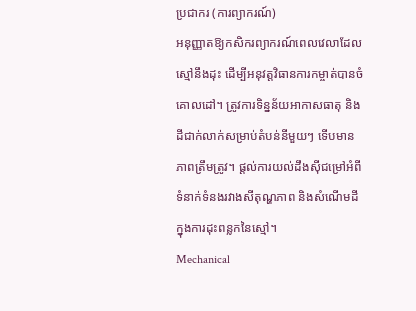ប្រជាករ (ការព្យាករណ៍)
អនុញ្ញាតឱ្យកសិករព្យាករណ៍ពេលវេលាដែលស្មៅនឹងដុះ ដើម្បីអនុវត្តវិធានការកម្ចាត់បានចំគោលដៅ។ ត្រូវការទិន្នន័យអាកាសធាតុ និងដីជាក់លាក់សម្រាប់តំបន់នីមួយៗ ទើបមានភាពត្រឹមត្រូវ។ ផ្តល់ការយល់ដឹងស៊ីជម្រៅអំពីទំនាក់ទំនងរវាងសីតុណ្ហភាព និងសំណើមដី ក្នុងការដុះពន្លកនៃស្មៅ។
Mechanical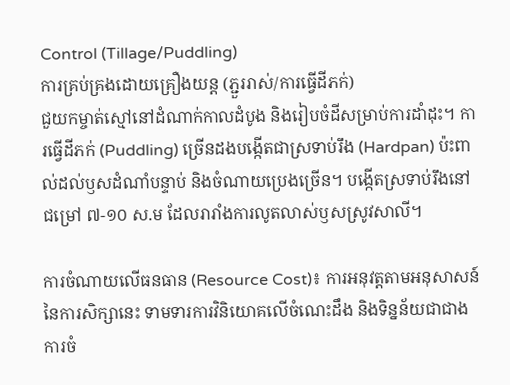Control (Tillage/Puddling)
ការគ្រប់គ្រងដោយគ្រឿងយន្ត (ភ្ជួររាស់/ការធ្វើដីភក់)
ជួយកម្ចាត់ស្មៅនៅដំណាក់កាលដំបូង និងរៀបចំដីសម្រាប់ការដាំដុះ។ ការធ្វើដីភក់ (Puddling) ច្រើនដងបង្កើតជាស្រទាប់រឹង (Hardpan) ប៉ះពាល់ដល់ឫសដំណាំបន្ទាប់ និងចំណាយប្រេងច្រើន។ បង្កើតស្រទាប់រឹងនៅជម្រៅ ៧-១០ ស.ម ដែលរារាំងការលូតលាស់ឫសស្រូវសាលី។

ការចំណាយលើធនធាន (Resource Cost)៖ ការអនុវត្តតាមអនុសាសន៍នៃការសិក្សានេះ ទាមទារការវិនិយោគលើចំណេះដឹង និងទិន្នន័យជាជាងការចំ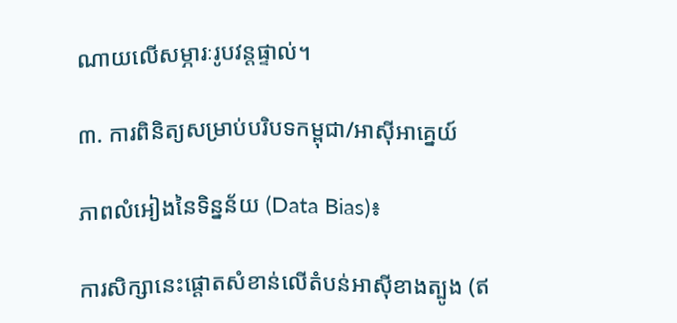ណាយលើសម្ភារៈរូបវន្តផ្ទាល់។

៣. ការពិនិត្យសម្រាប់បរិបទកម្ពុជា/អាស៊ីអាគ្នេយ៍

ភាពលំអៀងនៃទិន្នន័យ (Data Bias)៖

ការសិក្សានេះផ្តោតសំខាន់លើតំបន់អាស៊ីខាងត្បូង (ឥ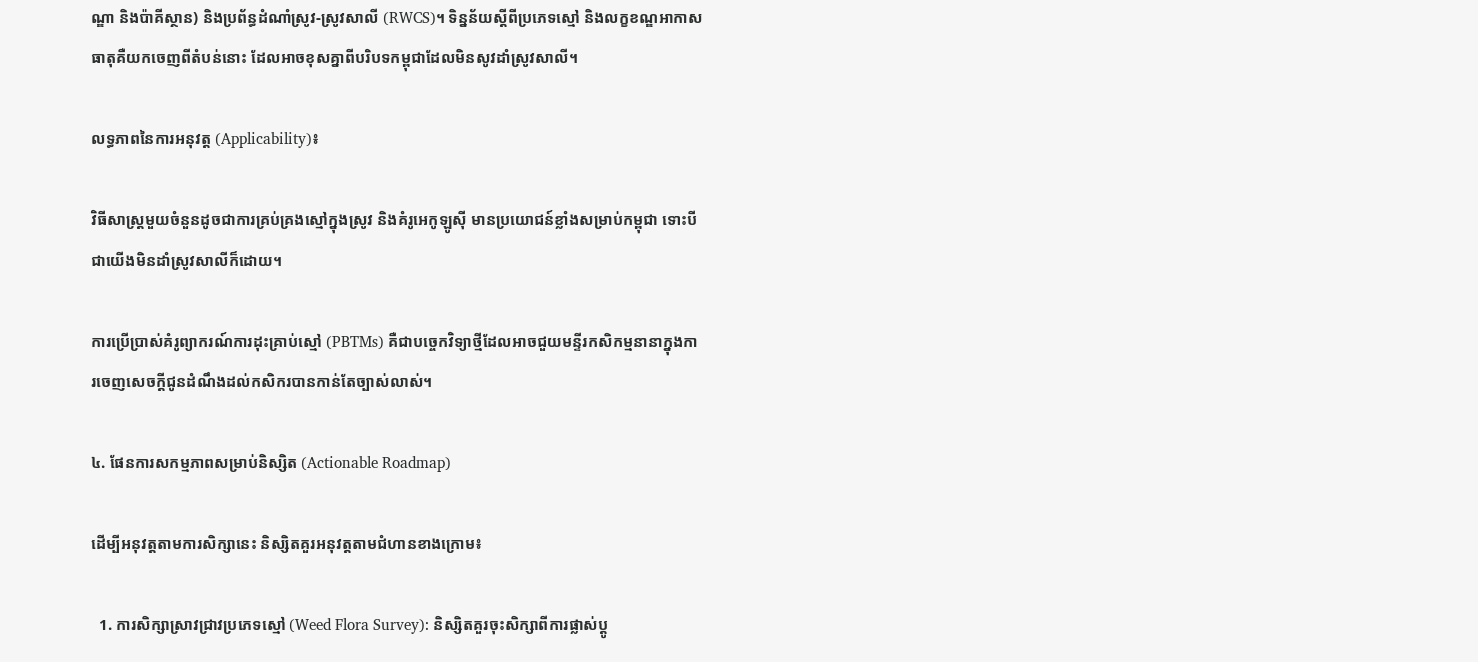ណ្ឌា និងប៉ាគីស្ថាន) និងប្រព័ន្ធដំណាំស្រូវ-ស្រូវសាលី (RWCS)។ ទិន្នន័យស្តីពីប្រភេទស្មៅ និងលក្ខខណ្ឌអាកាសធាតុគឺយកចេញពីតំបន់នោះ ដែលអាចខុសគ្នាពីបរិបទកម្ពុជាដែលមិនសូវដាំស្រូវសាលី។

លទ្ធភាពនៃការអនុវត្ត (Applicability)៖

វិធីសាស្ត្រមួយចំនួនដូចជាការគ្រប់គ្រងស្មៅក្នុងស្រូវ និងគំរូអេកូឡូស៊ី មានប្រយោជន៍ខ្លាំងសម្រាប់កម្ពុជា ទោះបីជាយើងមិនដាំស្រូវសាលីក៏ដោយ។

ការប្រើប្រាស់គំរូព្យាករណ៍ការដុះគ្រាប់ស្មៅ (PBTMs) គឺជាបច្ចេកវិទ្យាថ្មីដែលអាចជួយមន្ទីរកសិកម្មនានាក្នុងការចេញសេចក្តីជូនដំណឹងដល់កសិករបានកាន់តែច្បាស់លាស់។

៤. ផែនការសកម្មភាពសម្រាប់និស្សិត (Actionable Roadmap)

ដើម្បីអនុវត្តតាមការសិក្សានេះ និស្សិតគួរអនុវត្តតាមជំហានខាងក្រោម៖

  1. ការសិក្សាស្រាវជ្រាវប្រភេទស្មៅ (Weed Flora Survey): និស្សិតគួរចុះសិក្សាពីការផ្លាស់ប្តូ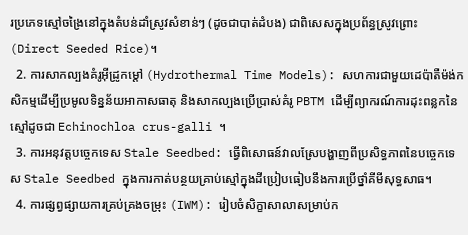រប្រភេទស្មៅចង្រៃនៅក្នុងតំបន់ដាំស្រូវសំខាន់ៗ (ដូចជាបាត់ដំបង) ជាពិសេសក្នុងប្រព័ន្ធស្រូវព្រោះ (Direct Seeded Rice)។
  2. ការសាកល្បងគំរូអ៊ីដ្រូកម្ដៅ (Hydrothermal Time Models): សហការជាមួយដេប៉ាតឺម៉ង់កសិកម្មដើម្បីប្រមូលទិន្នន័យអាកាសធាតុ និងសាកល្បងប្រើប្រាស់គំរូ PBTM ដើម្បីព្យាករណ៍ការដុះពន្លកនៃស្មៅដូចជា Echinochloa crus-galli ។
  3. ការអនុវត្តបច្ចេកទេស Stale Seedbed: ធ្វើពិសោធន៍វាលស្រែបង្ហាញពីប្រសិទ្ធភាពនៃបច្ចេកទេស Stale Seedbed ក្នុងការកាត់បន្ថយគ្រាប់ស្មៅក្នុងដីប្រៀបធៀបនឹងការប្រើថ្នាំគីមីសុទ្ធសាធ។
  4. ការផ្សព្វផ្សាយការគ្រប់គ្រងចម្រុះ (IWM): រៀបចំសិក្ខាសាលាសម្រាប់ក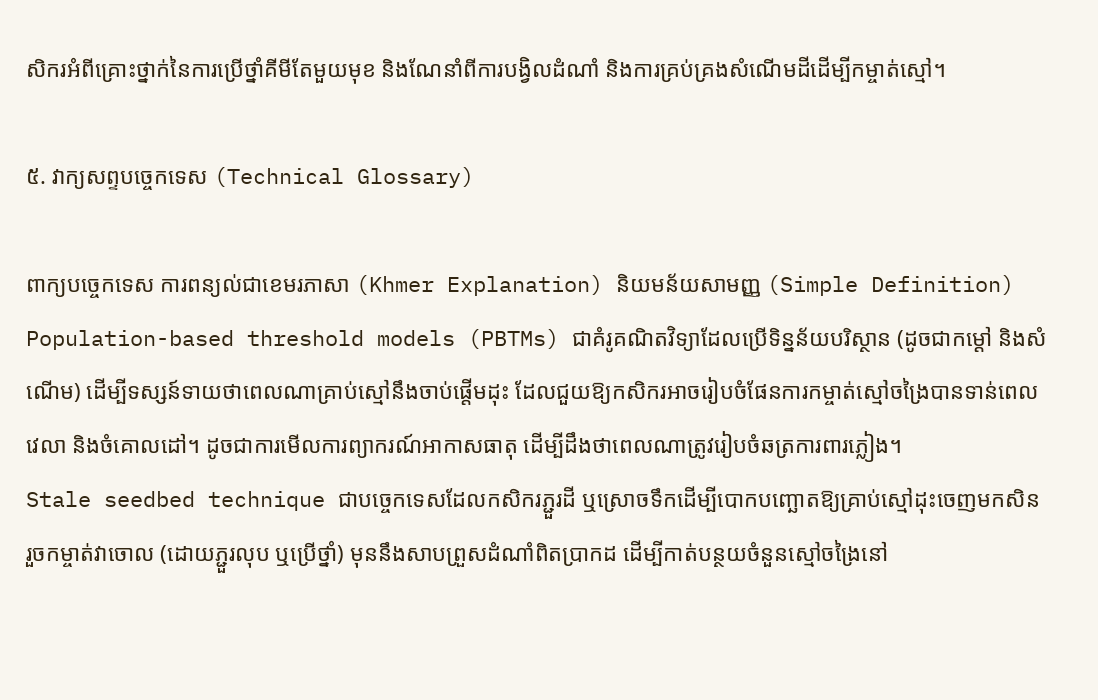សិករអំពីគ្រោះថ្នាក់នៃការប្រើថ្នាំគីមីតែមួយមុខ និងណែនាំពីការបង្វិលដំណាំ និងការគ្រប់គ្រងសំណើមដីដើម្បីកម្ចាត់ស្មៅ។

៥. វាក្យសព្ទបច្ចេកទេស (Technical Glossary)

ពាក្យបច្ចេកទេស ការពន្យល់ជាខេមរភាសា (Khmer Explanation) និយមន័យសាមញ្ញ (Simple Definition)
Population-based threshold models (PBTMs) ជាគំរូគណិតវិទ្យាដែលប្រើទិន្នន័យបរិស្ថាន (ដូចជាកម្ដៅ និងសំណើម) ដើម្បីទស្សន៍ទាយថាពេលណាគ្រាប់ស្មៅនឹងចាប់ផ្តើមដុះ ដែលជួយឱ្យកសិករអាចរៀបចំផែនការកម្ចាត់ស្មៅចង្រៃបានទាន់ពេលវេលា និងចំគោលដៅ។ ដូចជាការមើលការព្យាករណ៍អាកាសធាតុ ដើម្បីដឹងថាពេលណាត្រូវរៀបចំឆត្រការពារភ្លៀង។
Stale seedbed technique ជាបច្ចេកទេសដែលកសិករភ្ជួរដី ឬស្រោចទឹកដើម្បីបោកបញ្ឆោតឱ្យគ្រាប់ស្មៅដុះចេញមកសិន រួចកម្ចាត់វាចោល (ដោយភ្ជួរលុប ឬប្រើថ្នាំ) មុននឹងសាបព្រួសដំណាំពិតប្រាកដ ដើម្បីកាត់បន្ថយចំនួនស្មៅចង្រៃនៅ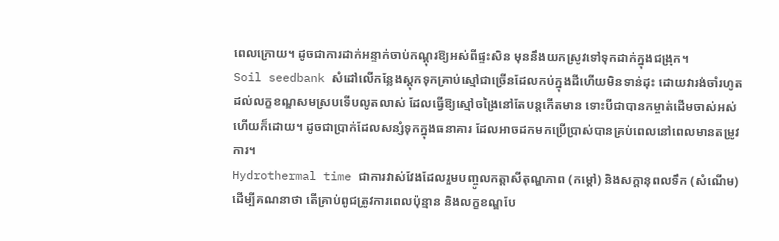ពេលក្រោយ។ ដូចជាការដាក់អន្ទាក់ចាប់កណ្ដុរឱ្យអស់ពីផ្ទះសិន មុននឹងយកស្រូវទៅទុកដាក់ក្នុងជង្រុក។
Soil seedbank សំដៅលើកន្លែងស្តុកទុកគ្រាប់ស្មៅជាច្រើនដែលកប់ក្នុងដីហើយមិនទាន់ដុះ ដោយវារង់ចាំរហូតដល់លក្ខខណ្ឌសមស្របទើបលូតលាស់ ដែលធ្វើឱ្យស្មៅចង្រៃនៅតែបន្តកើតមាន ទោះបីជាបានកម្ចាត់ដើមចាស់អស់ហើយក៏ដោយ។ ដូចជាប្រាក់ដែលសន្សំទុកក្នុងធនាគារ ដែលអាចដកមកប្រើប្រាស់បានគ្រប់ពេលនៅពេលមានតម្រូវការ។
Hydrothermal time ជាការវាស់វែងដែលរួមបញ្ចូលកត្តាសីតុណ្ហភាព (កម្ដៅ) និងសក្តានុពលទឹក (សំណើម) ដើម្បីគណនាថា តើគ្រាប់ពូជត្រូវការពេលប៉ុន្មាន និងលក្ខខណ្ឌបែ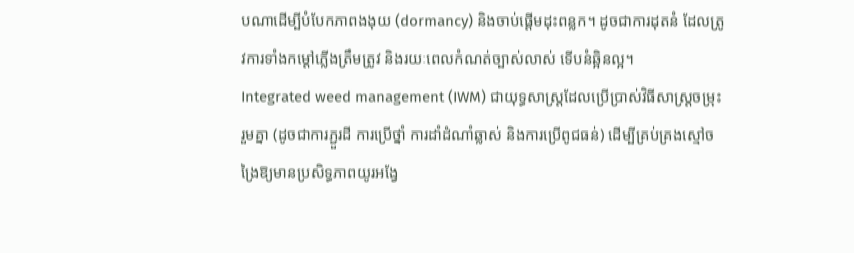បណាដើម្បីបំបែកភាពងងុយ (dormancy) និងចាប់ផ្តើមដុះពន្លក។ ដូចជាការដុតនំ ដែលត្រូវការទាំងកម្ដៅភ្លើងត្រឹមត្រូវ និងរយៈពេលកំណត់ច្បាស់លាស់ ទើបនំឆ្អិនល្អ។
Integrated weed management (IWM) ជាយុទ្ធសាស្ត្រដែលប្រើប្រាស់វិធីសាស្ត្រចម្រុះរួមគ្នា (ដូចជាការភ្ជួរដី ការប្រើថ្នាំ ការដាំដំណាំឆ្លាស់ និងការប្រើពូជធន់) ដើម្បីគ្រប់គ្រងស្មៅចង្រៃឱ្យមានប្រសិទ្ធភាពយូរអង្វែ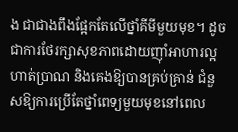ង ជាជាងពឹងផ្អែកតែលើថ្នាំគីមីមួយមុខ។ ដូចជាការថែរក្សាសុខភាពដោយញ៉ាំអាហារល្អ ហាត់ប្រាណ និងគេងឱ្យបានគ្រប់គ្រាន់ ជំនួសឱ្យការប្រើតែថ្នាំពេទ្យមួយមុខនៅពេល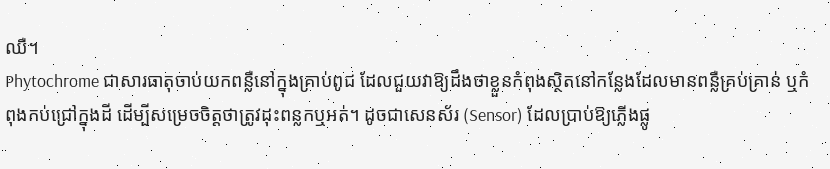ឈឺ។
Phytochrome ជាសារធាតុចាប់យកពន្លឺនៅក្នុងគ្រាប់ពូជ ដែលជួយវាឱ្យដឹងថាខ្លួនកំពុងស្ថិតនៅកន្លែងដែលមានពន្លឺគ្រប់គ្រាន់ ឬកំពុងកប់ជ្រៅក្នុងដី ដើម្បីសម្រេចចិត្តថាត្រូវដុះពន្លកឬអត់។ ដូចជាសេនស័រ (Sensor) ដែលប្រាប់ឱ្យភ្លើងផ្លូ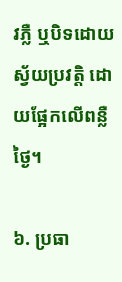វភ្លឺ ឬបិទដោយស្វ័យប្រវត្តិ ដោយផ្អែកលើពន្លឺថ្ងៃ។

៦. ប្រធា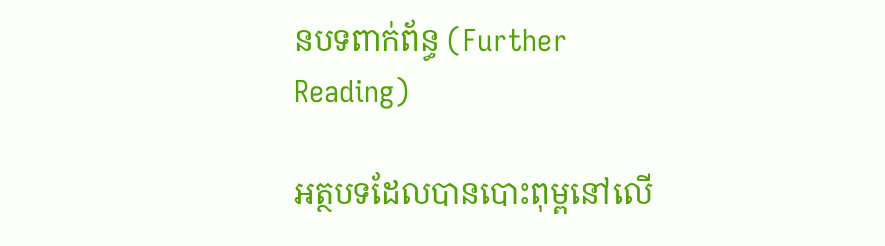នបទពាក់ព័ន្ធ (Further Reading)

អត្ថបទដែលបានបោះពុម្ពនៅលើ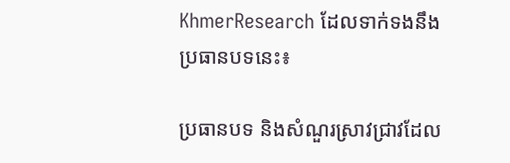KhmerResearch ដែលទាក់ទងនឹងប្រធានបទនេះ៖

ប្រធានបទ និងសំណួរស្រាវជ្រាវដែល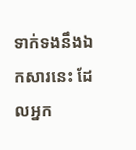ទាក់ទងនឹងឯកសារនេះ ដែលអ្នក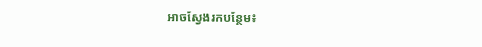អាចស្វែងរកបន្ថែម៖